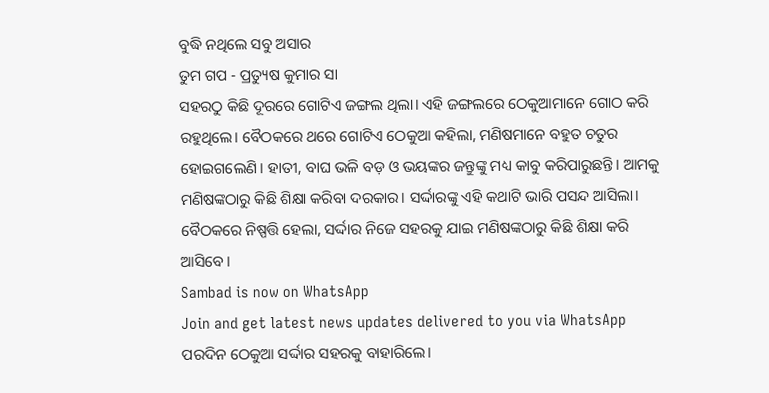ବୁଦ୍ଧି ନଥିଲେ ସବୁ ଅସାର
ତୁମ ଗପ - ପ୍ରତ୍ୟୁଷ କୁମାର ସା
ସହରଠୁ କିଛି ଦୂରରେ ଗୋଟିଏ ଜଙ୍ଗଲ ଥିଲା। ଏହି ଜଙ୍ଗଲରେ ଠେକୁଆମାନେ ଗୋଠ କରି ରହୁଥିଲେ। ବୈଠକରେ ଥରେ ଗୋଟିଏ ଠେକୁଆ କହିଲା, ମଣିଷମାନେ ବହୁତ ଚତୁର ହୋଇଗଲେଣି। ହାତୀ, ବାଘ ଭଳି ବଡ଼ ଓ ଭୟଙ୍କର ଜନ୍ତୁଙ୍କୁ ମଧ୍ୟ କାବୁ କରିପାରୁଛନ୍ତି। ଆମକୁ ମଣିଷଙ୍କଠାରୁ କିଛି ଶିକ୍ଷା କରିବା ଦରକାର। ସର୍ଦ୍ଦାରଙ୍କୁ ଏହି କଥାଟି ଭାରି ପସନ୍ଦ ଆସିଲା। ବୈଠକରେ ନିଷ୍ପତ୍ତି ହେଲା, ସର୍ଦ୍ଦାର ନିଜେ ସହରକୁ ଯାଇ ମଣିଷଙ୍କଠାରୁ କିଛି ଶିକ୍ଷା କରି ଆସିବେ।
Sambad is now on WhatsApp
Join and get latest news updates delivered to you via WhatsApp
ପରଦିନ ଠେକୁଆ ସର୍ଦ୍ଦାର ସହରକୁ ବାହାରିଲେ।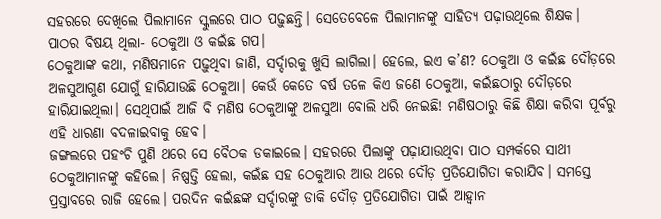ସହରରେ ଦେଖିଲେ ପିଲାମାନେ ସ୍କୁଲରେ ପାଠ ପଢ଼ୁଛନ୍ତି। ସେତେବେଳେ ପିଲାମାନଙ୍କୁ ସାହିତ୍ୟ ପଢ଼ାଉଥିଲେ ଶିକ୍ଷକ। ପାଠର ବିଷୟ ଥିଲା- ଠେକୁଆ ଓ କଇଁଛ ଗପ।
ଠେକୁଆଙ୍କ କଥା, ମଣିଷମାନେ ପଢ଼ୁଥିବା ଜାଣି, ସର୍ଦ୍ଦାରକୁ ଖୁସି ଲାଗିଲା। ହେଲେ, ଇଏ କ’ଣ? ଠେକୁଆ ଓ କଇଁଛ ଦୌଡ଼ରେ ଅଳସୁଆଗୁଣ ଯୋଗୁଁ ହାରିଯାଉଛି ଠେକୁଆ। କେଉଁ କେତେ ବର୍ଷ ତଳେ କିଏ ଜଣେ ଠେକୁଆ, କଇଁଛଠାରୁ ଦୌଡ଼ରେ ହାରିଯାଇଥିଲା। ସେଥିପାଇଁ ଆଜି ବି ମଣିଷ ଠେକୁଆଙ୍କୁ ଅଳସୁଆ ବୋଲି ଧରି ନେଇଛି! ମଣିଷଠାରୁ କିଛି ଶିକ୍ଷା କରିବା ପୂର୍ବରୁ ଏହି ଧାରଣା ବଦଳାଇବାକୁ ହେବ।
ଜଙ୍ଗଲରେ ପହଂଚି ପୁଣି ଥରେ ସେ ବୈଠକ ଡକାଇଲେ। ସହରରେ ପିଲାଙ୍କୁ ପଢ଼ାଯାଉଥିବା ପାଠ ସମ୍ପର୍କରେ ସାଥୀ ଠେକୁଆମାନଙ୍କୁ କହିଲେ। ନିଷ୍ପତ୍ତି ହେଲା, କଇଁଛ ସହ ଠେକୁଆର ଆଉ ଥରେ ଦୌଡ଼ ପ୍ରତିଯୋଗିତା କରାଯିବ। ସମସ୍ତେ ପ୍ରସ୍ତାବରେ ରାଜି ହେଲେ। ପରଦିନ କଇଁଛଙ୍କ ସର୍ଦ୍ଦାରଙ୍କୁ ଡାକି ଦୌଡ଼ ପ୍ରତିଯୋଗିତା ପାଇଁ ଆହ୍ୱାନ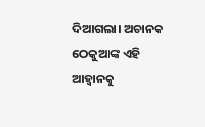ଦିଆଗଲା। ଅଚାନକ ଠେକୁଆଙ୍କ ଏହି ଆହ୍ୱାନକୁ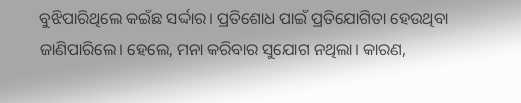ବୁଝିପାରିଥିଲେ କଇଁଛ ସର୍ଦ୍ଦାର। ପ୍ରତିଶୋଧ ପାଇଁ ପ୍ରତିଯୋଗିତା ହେଉଥିବା ଜାଣିପାରିଲେ। ହେଲେ, ମନା କରିବାର ସୁଯୋଗ ନଥିଲା। କାରଣ,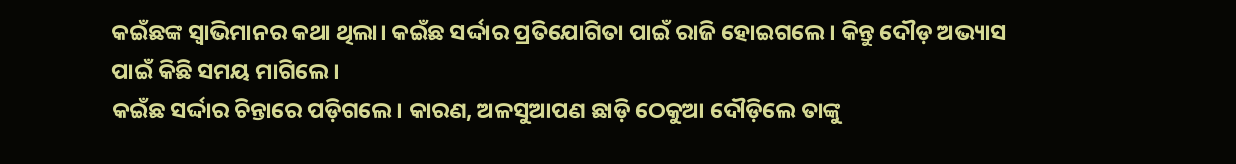କଇଁଛଙ୍କ ସ୍ୱାଭିମାନର କଥା ଥିଲା। କଇଁଛ ସର୍ଦ୍ଦାର ପ୍ରତିଯୋଗିତା ପାଇଁ ରାଜି ହୋଇଗଲେ। କିନ୍ତୁ ଦୌଡ଼ ଅଭ୍ୟାସ ପାଇଁ କିଛି ସମୟ ମାଗିଲେ।
କଇଁଛ ସର୍ଦ୍ଦାର ଚିନ୍ତାରେ ପଡ଼ିଗଲେ। କାରଣ, ଅଳସୁଆପଣ ଛାଡ଼ି ଠେକୁଆ ଦୌଡ଼ିଲେ ତାଙ୍କୁ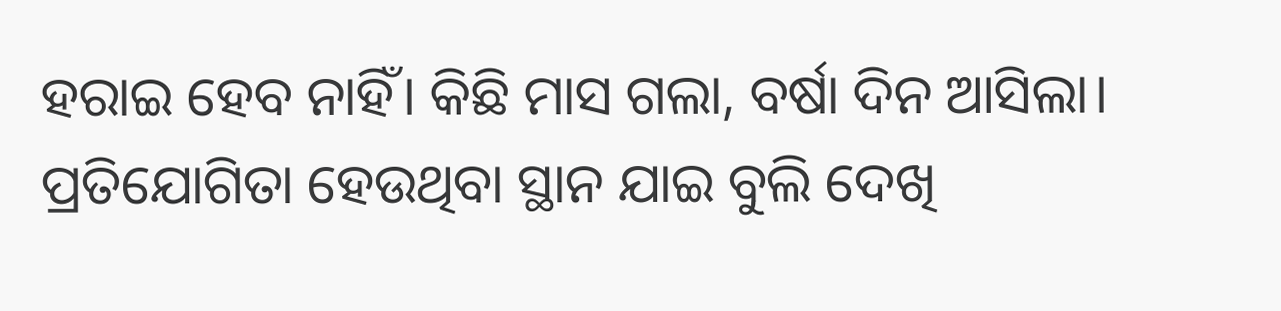ହରାଇ ହେବ ନାହିଁ। କିଛି ମାସ ଗଲା, ବର୍ଷା ଦିନ ଆସିଲା। ପ୍ରତିଯୋଗିତା ହେଉଥିବା ସ୍ଥାନ ଯାଇ ବୁଲି ଦେଖି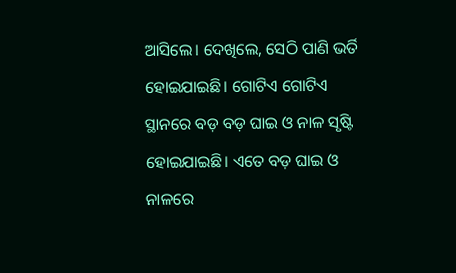ଆସିଲେ। ଦେଖିଲେ, ସେଠି ପାଣି ଭର୍ତି ହୋଇଯାଇଛି। ଗୋଟିଏ ଗୋଟିଏ ସ୍ଥାନରେ ବଡ଼ ବଡ଼ ଘାଇ ଓ ନାଳ ସୃଷ୍ଟି ହୋଇଯାଇଛି। ଏତେ ବଡ଼ ଘାଇ ଓ ନାଳରେ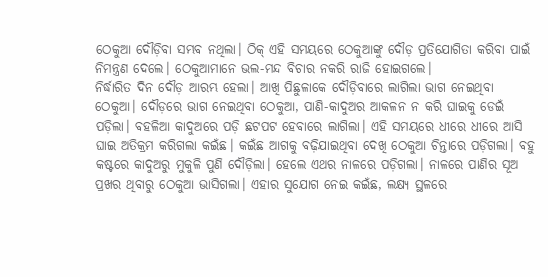ଠେକୁଆ ଦୌଡ଼ିବା ସମ୍ଭବ ନଥିଲା। ଠିକ୍ ଏହି ସମୟରେ ଠେକୁଆଙ୍କୁ ଦୌଡ଼ ପ୍ରତିଯୋଗିତା କରିବା ପାଇଁ ନିମନ୍ତ୍ରଣ ଦେଲେ। ଠେକୁଆମାନେ ଭଲ-ମନ୍ଦ ବିଚାର ନକରି ରାଜି ହୋଇଗଲେ।
ନିର୍ଦ୍ଧାରିତ ଦିନ ଦୌଡ଼ ଆରମ୍ଭ ହେଲା। ଆଖି ପିଛୁଳାକେ ଦୌଡ଼ିବାରେ ଲାଗିଲା ଭାଗ ନେଇଥିବା ଠେକୁଆ। ଦୌଡ଼ରେ ଭାଗ ନେଇଥିବା ଠେକୁଆ, ପାଣି-କାଦୁଅର ଆକଳନ ନ କରି ଘାଇକୁ ଡେଇଁ ପଡ଼ିଲା। ବହଳିଆ କାଦୁଅରେ ପଡ଼ି ଛଟପଟ ହେବାରେ ଲାଗିଲା। ଏହି ସମୟରେ ଧୀରେ ଧୀରେ ଆସି ଘାଇ ଅତିକ୍ରମ କରିଗଲା କଇଁଛ। କଇଁଛ ଆଗକୁ ବଢ଼ିଯାଇଥିବା ଦେଖି ଠେକୁଆ ଚିନ୍ତାରେ ପଡ଼ିଗଲା। ବହୁ କଷ୍ଟରେ କାଦୁଅରୁ ମୁକୁଳି ପୁଣି ଦୌଡ଼ିଲା। ହେଲେ ଏଥର ନାଳରେ ପଡ଼ିଗଲା। ନାଳରେ ପାଣିର ସୂଅ ପ୍ରଖର ଥିବାରୁ ଠେକୁଆ ଭାସିଗଲା। ଏହାର ସୁଯୋଗ ନେଇ କଇଁଛ, ଲକ୍ଷ୍ୟ ସ୍ଥଳରେ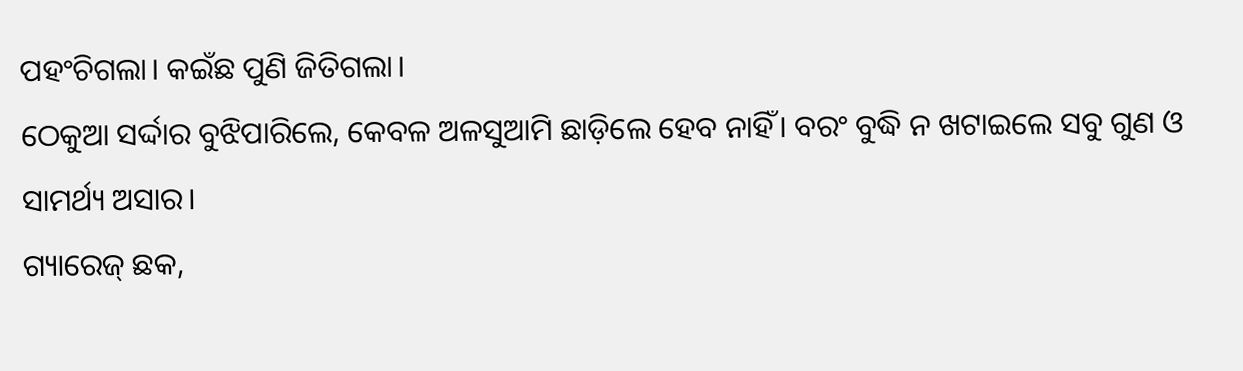ପହଂଚିଗଲା। କଇଁଛ ପୁଣି ଜିତିଗଲା।
ଠେକୁଆ ସର୍ଦ୍ଦାର ବୁଝିପାରିଲେ, କେବଳ ଅଳସୁଆମି ଛାଡ଼ିଲେ ହେବ ନାହିଁ। ବରଂ ବୁଦ୍ଧି ନ ଖଟାଇଲେ ସବୁ ଗୁଣ ଓ ସାମର୍ଥ୍ୟ ଅସାର।
ଗ୍ୟାରେଜ୍ ଛକ,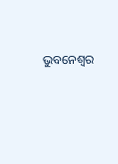ଭୁବନେଶ୍ୱର